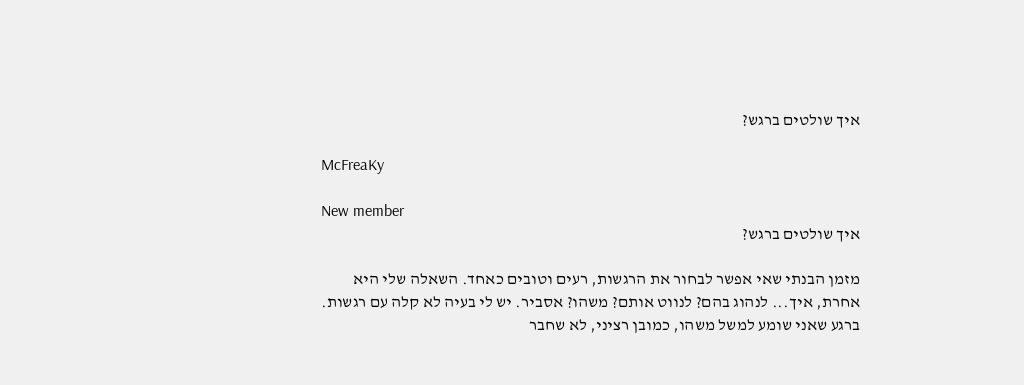איך שולטים ברגש?

McFreaKy

New member
איך שולטים ברגש?

מזמן הבנתי שאי אפשר לבחור את הרגשות, רעים וטובים כאחד. השאלה שלי היא אחרת, איך... לנהוג בהם? לנווט אותם? משהו? אסביר. יש לי בעיה לא קלה עם רגשות. ברגע שאני שומע למשל משהו, כמובן רציני, לא שחבר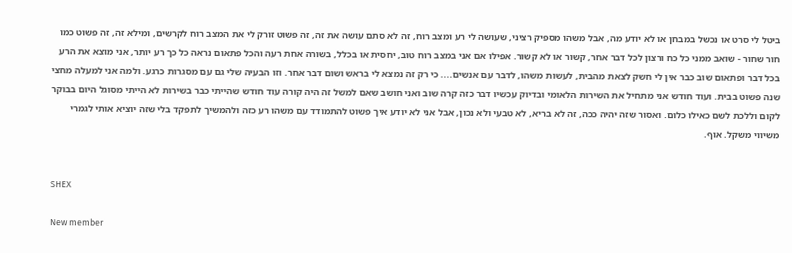ביטל לי סרט או נכשל במבחן או לא יודע מה, אבל משהו מספיק רציני, שעושה לי רע ומצב רוח, זה לא סתם עושה את זה, זה פשוט זורק לי את המצב רוח לקרשים, ומילא זה, זה פשוט כמו חור שחור - שואב ממני כל כח ורצון לכל דבר אחר, קשור או לא קשור. אפילו אם אני במצב רוח טוב, יחסית או בכלל, בשורה אחת רעה והכל פתאום נראה כל כך רע יותר, אני מוצא את הרע בכל דבר ופתאום שוב כבר אין לי חשק לצאת מהבית, לעשות משהו, לדבר עם אנשים.... כי רק זה נמצא לי בראש ושום דבר אחר. וזו הבעיה שלי גם עם מסגרות כרגע. ולמה אני למעלה מחצי שנה פשוט בבית. ועוד חודש אני מתחיל את השירות הלאומי ובדיוק עכשיו דבר כזה קרה שוב ואני חושב שאם למשל זה היה קורה עוד חודש שהייתי כבר בשירות לא הייתי מסוגל היום בבוקר לקום וללכת לשם כאילו כלום. ואסור שזה יהיה ככה, זה לא בריא, לא טבעי ולא נכון, אבל אני לא יודע איך פשוט להתמודד עם משהו רע כזה ולהמשיך לתפקד בלי שזה יוציא אותי לגמרי משיווי משקל. אוף.


SHEX

New member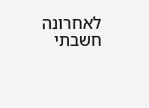לאחרונה חשבתי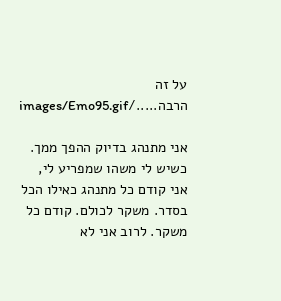על זה הרבה...../images/Emo95.gif

אני מתנהג בדיוק ההפך ממך. כשיש לי משהו שמפריע לי, אני קודם כל מתנהג כאילו הכל בסדר. משקר לכולם. קודם כל משקר. לרוב אני לא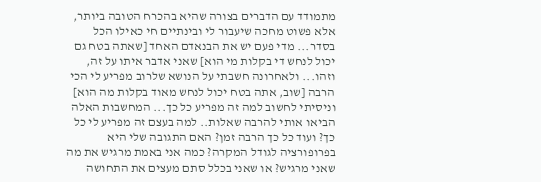מתמודד עם הדברים בצורה שהיא בהכרח הטובה ביותר, אלא פשוט מחכה שיעבור לי ובינתיים חי כאילו הכל בסדר... מדי פעם יש את הבנאדם האחד [שאתה בטח גם יכול לנחש די בקלות מי הוא] שאני אדבר איתו על זה, וזהו... ולאחרונה חשבתי על הנושא שלרוב מפריע לי הכי הרבה [שוב, אתה בטח יכול לנחש מאוד בקלות מה הוא] וניסיתי לחשוב למה זה מפריע כל כך... המחשבות האלה הביאו אותי להרבה שאלות.. למה בעצם זה מפריע לי כל כך? ועוד כל כך הרבה זמן? האם התגובה שלי היא בפרופורציה לגודל המקרה? כמה אני באמת מרגיש את מה שאני מרגיש? או שאני בכלל סתם מעצים את התחושה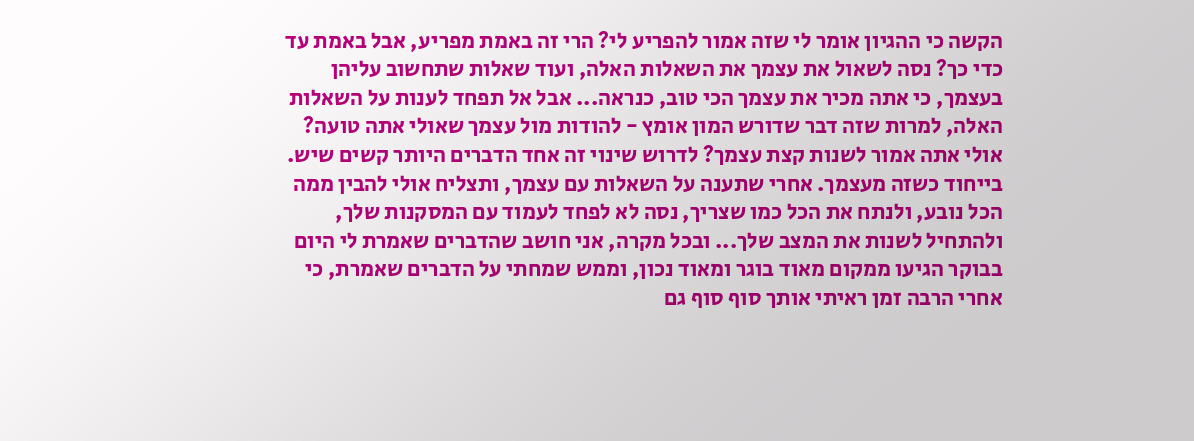הקשה כי ההגיון אומר לי שזה אמור להפריע לי? הרי זה באמת מפריע, אבל באמת עד כדי כך? נסה לשאול את עצמך את השאלות האלה, ועוד שאלות שתחשוב עליהן בעצמך, כי אתה מכיר את עצמך הכי טוב, כנראה... אבל אל תפחד לענות על השאלות האלה, למרות שזה דבר שדורש המון אומץ - להודות מול עצמך שאולי אתה טועה? אולי אתה אמור לשנות קצת עצמך? לדרוש שינוי זה אחד הדברים היותר קשים שיש. בייחוד כשזה מעצמך. אחרי שתענה על השאלות עם עצמך, ותצליח אולי להבין ממה הכל נובע, ולנתח את הכל כמו שצריך, נסה לא לפחד לעמוד עם המסקנות שלך, ולהתחיל לשנות את המצב שלך... ובכל מקרה, אני חושב שהדברים שאמרת לי היום בבוקר הגיעו ממקום מאוד בוגר ומאוד נכון, וממש שמחתי על הדברים שאמרת, כי אחרי הרבה זמן ראיתי אותך סוף סוף גם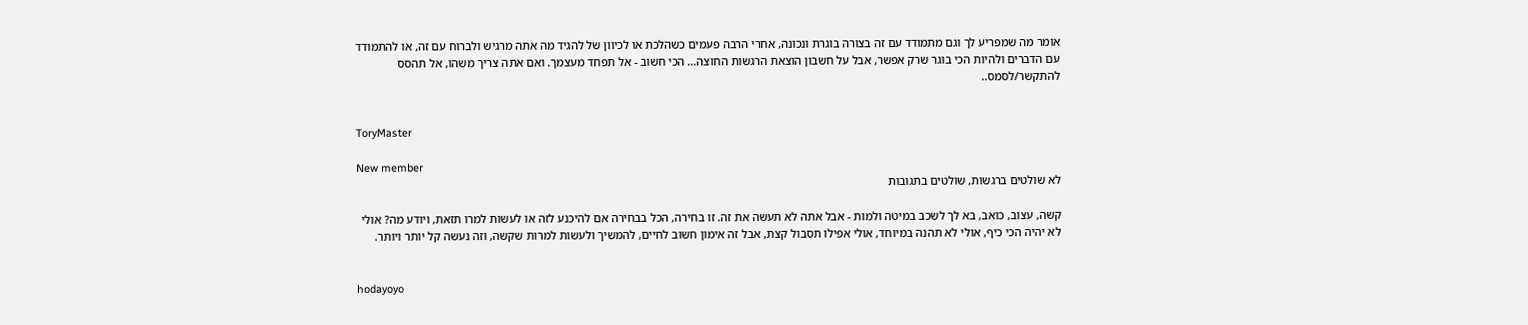אומר מה שמפריע לך וגם מתמודד עם זה בצורה בוגרת ונכונה, אחרי הרבה פעמים כשהלכת או לכיוון של להגיד מה אתה מרגיש ולברוח עם זה, או להתמודד עם הדברים ולהיות הכי בוגר שרק אפשר, אבל על חשבון הוצאת הרגשות החוצה... הכי חשוב - אל תפחד מעצמך. ואם אתה צריך משהו, אל תהסס להתקשר/לסמס..


ToryMaster

New member
לא שולטים ברגשות, שולטים בתגובות

קשה, עצוב, כואב, בא לך לשכב במיטה ולמות - אבל אתה לא תעשה את זה. זו בחירה, הכל בבחירה אם להיכנע לזה או לעשות למרו תזאת, ויודע מה? אולי לא יהיה הכי כיף, אולי לא תהנה במיוחד, אולי אפילו תסבול קצת, אבל זה אימון חשוב לחיים, להמשיך ולעשות למרות שקשה, וזה נעשה קל יותר ויותר.


hodayoyo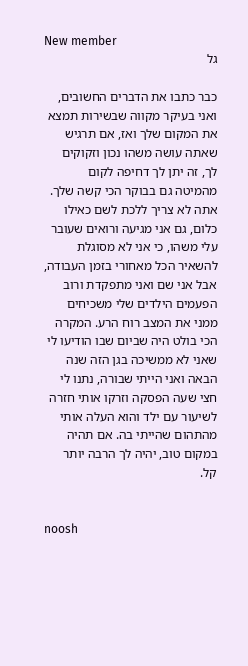New member
גל

כבר כתבו את הדברים החשובים, ואני בעיקר מקווה שבשירות תמצא את המקום שלך ואז, אם תרגיש שאתה עושה משהו נכון וזקוקים לך, זה יתן לך דחיפה לקום מהמיטה גם בבוקר הכי קשה שלך. אתה לא צריך ללכת לשם כאילו כלום, גם אני מגיעה ורואים שעובר עלי משהו, כי אני לא מסוגלת להשאיר הכל מאחורי בזמן העבודה, אבל אני שם ואני מתפקדת ורוב הפעמים הילדים שלי משכיחים ממני את המצב רוח הרע. המקרה הכי בולט היה שביום שבו הודיעו לי שאני לא ממשיכה בגן הזה שנה הבאה ואני הייתי שבורה, נתנו לי חצי שעה הפסקה וזרקו אותי חזרה לשיעור עם ילד והוא העלה אותי מהתהום שהייתי בה. אם תהיה במקום טוב, יהיה לך הרבה יותר קל.


noosh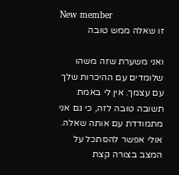New member
זו שאלה ממש טובה

ואני משערת שזה משהו שלומדים עם ההיכרות שלך עם עצמך. אין לי באמת תשובה טובה לזה, כי גם אני מתמודדת עם אותה שאלה. אולי אפשר להסתכל על המצב בצורה קצת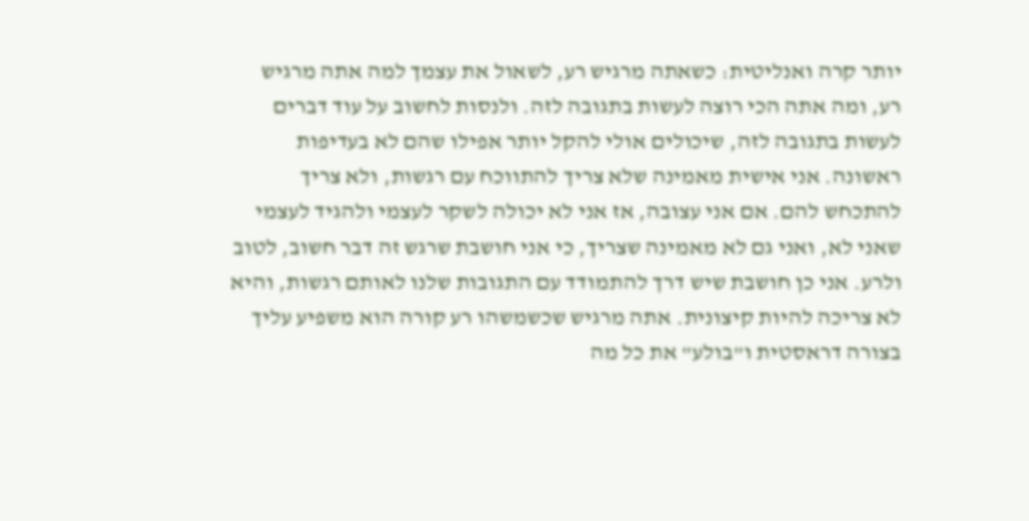יותר קרה ואנליטית: כשאתה מרגיש רע, לשאול את עצמך למה אתה מרגיש רע, ומה אתה הכי רוצה לעשות בתגובה לזה. ולנסות לחשוב על עוד דברים לעשות בתגובה לזה, שיכולים אולי להקל יותר אפילו שהם לא בעדיפות ראשונה. אני אישית מאמינה שלא צריך להתווכח עם רגשות, ולא צריך להתכחש להם. אם אני עצובה, אז אני לא יכולה לשקר לעצמי ולהגיד לעצמי שאני לא, ואני גם לא מאמינה שצריך, כי אני חושבת שרגש זה דבר חשוב, לטוב ולרע. אני כן חושבת שיש דרך להתמודד עם התגובות שלנו לאותם רגשות, והיא לא צריכה להיות קיצונית. אתה מרגיש שכשמשהו רע קורה הוא משפיע עליך בצורה דראסטית ו"בולע" את כל מה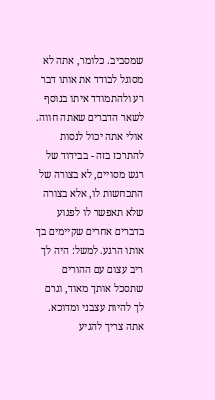שמסביב. כלומר, אתה לא מסוגל לבודד את אותו דבר רע ולהתמודד איתו בנוסף לשאר הדברים שאתה חווה. אולי אתה יכול לנסות להתרכז בזה - בבידוד של רגש מסויים, לא בצורה של התכחשות לו, אלא בצורה שלא תאפשר לו לפגוע בדברים אחרים שקיימים בך אותו הרגע. למשל: היה לך ריב עצום עם ההורים שתסכל אותך מאוד, וגרם לך להיות עצבני ומדוכא. אתה צריך להגיע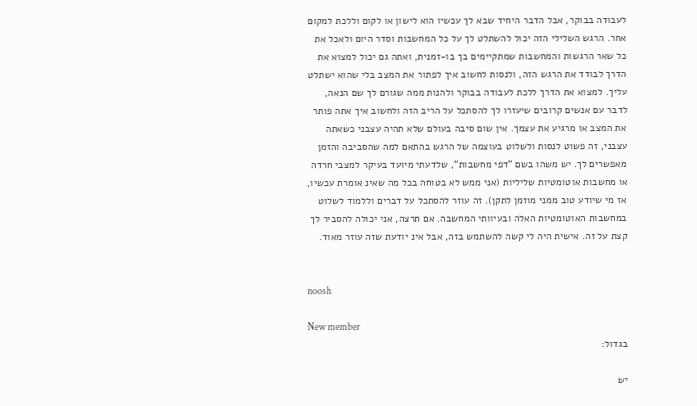לעבודה בבוקר, אבל הדבר היחיד שבא לך עכשיו הוא לישון או לקום וללכת למקום אחר. הרגש השלילי הזה יכול להשתלט לך על כל המחשבות וסדר היום ולאכל את כל שאר הרגשות והמחשבות שמתקיימים בך בו-זמנית, ואתה גם יכול למצוא את הדרך לבודד את הרגש הזה, ולנסות לחשוב איך לפתור את המצב בלי שהוא ישתלט עליך. למצוא את הדרך ללכת לעבודה בבוקר ולהנות ממה שגורם לך שם הנאה, לדבר עם אנשים קרובים שיעזרו לך להסתכל על הריב הזה ולחשוב איך אתה פותר את המצב או מרגיע את עצמך. אין שום סיבה בעולם שלא תהיה עצבני כשאתה עצבני, זה פשוט לנסות ולשלוט בעוצמה של הרגש בהתאם למה שהסביבה והזמן מאפשרים לך. יש משהו בשם "דפי מחשבות", שלדעתי מיועד בעיקר למצבי חרדה או מחשבות אוטומטיות שליליות (אני ממש לא בטוחה בכל מה שאינ אומרת עכשיו, אז מי שיודע טוב ממני מוזמן לתקן). זה עוזר להסתכל על דברים וללמוד לשלוט במחשבות האוטומטיות האלה ובעיוותי המחשבה. אם תרצה, אני יכולה להסביר לך קצת על זה. אישית היה לי קשה להשתמש בזה, אבל אינ יודעת שזה עוזר מאוד.


noosh

New member
בגדול:

יש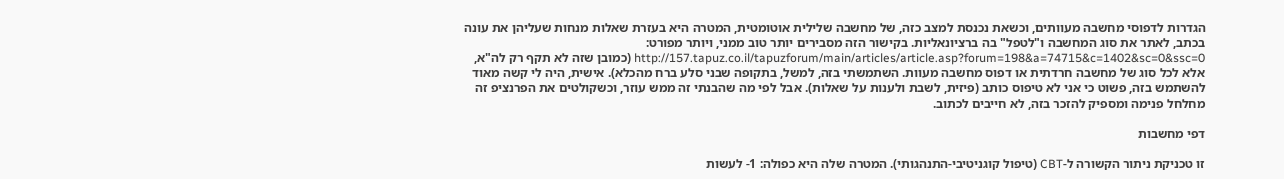הגדרות לדפוסי מחשבה מעוותים, וכשאת נכנסת למצב כזה, של מחשבה שלילית אוטומטית, המטרה היא בעזרת שאלות מנחות שעליהן את עונה בכתב, לאתר את סוג המחשבה ו"לטפל" בה ברציונאליות. בקישור הזה מסבירים יותר טוב ממני, ויותר מפורט: http://157.tapuz.co.il/tapuzforum/main/articles/article.asp?forum=198&a=74715&c=1402&sc=0&ssc=0 (כמובן שזה לא תקף רק לה"א, אלא לכל סוג של מחשבה חרדתית או דפוס מחשבה מעוות. השתמשתי בזה, למשל, בתקופה שבני סלע ברח מהכלא). אישית, היה לי קשה מאוד להשתמש בזה, פשוט כי אני לא טיפוס כותב (פיזית, לשבת ולענות על שאלות). אבל לפי מה שהבנתי זה ממש עוזר, וכשקולטים את הפרנציפ זה מחלחל פנימה ומספיק להזכר בזה, לא חייבים לכתוב.

דפי מחשבות

זו טכניקת ניתור הקשורה ל-CBT (טיפול קוגניטיבי-התנהגותי). המטרה שלה היא כפולה: 1- לעשות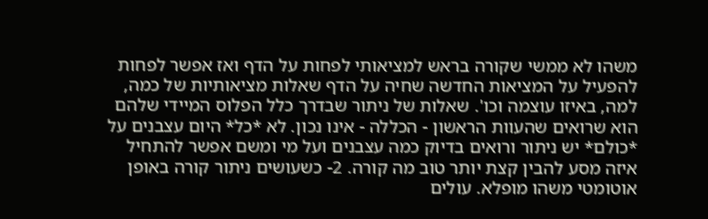משהו לא ממשי שקורה בראש למציאותי לפחות על הדף ואז אפשר לפחות להפעיל על המציאות החדשה שחיה על הדף שאלות מציאותיות של כמה, למה, באיזו עוצמה וכו'. שאלות של ניתור שבדרך כלל הפלוס המיידי שלהם הוא שרואים שהעוות הראשון - הכללה - אינו נכון. לא *כל* היום עצבנים על *כולם* יש ניתור ורואים בדיוק כמה עצבנים ועל מי ומשם אפשר להתחיל איזה מסע להבין קצת יותר טוב מה קורה. 2- כשעושים ניתור קורה באופן אוטומטי משהו מופלא. עולים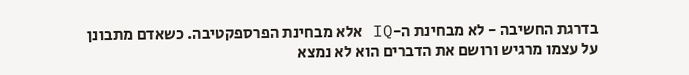בדרגת החשיבה - לא מבחינת ה-IQ אלא מבחינת הפרספקטיבה. כשאדם מתבונן על עצמו מרגיש ורושם את הדברים הוא לא נמצא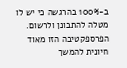ב-100% בהרגשה כי יש לו מטלה להתבונן ולרשום. הפרספקטיבה הזו מאוד חיונית להמשך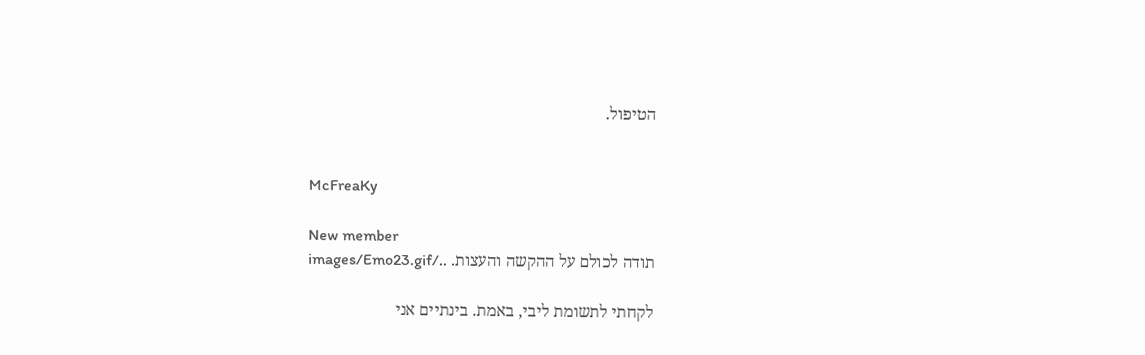הטיפול.


McFreaKy

New member
תודה לכולם על ההקשה והעצות. ../images/Emo23.gif

לקחתי לתשומת ליבי, באמת. בינתיים אני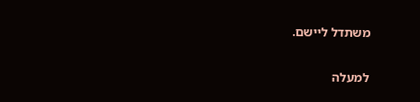משתדל ליישם.

למעלה